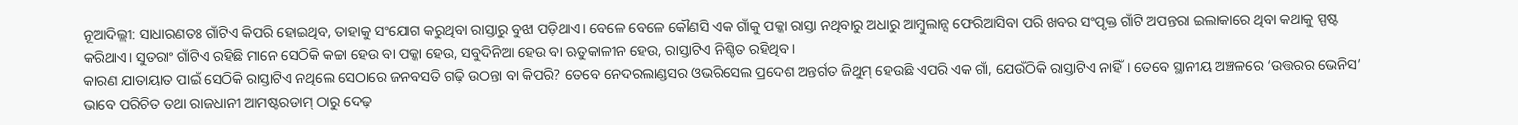ନୂଆଦିଲ୍ଲୀ: ସାଧାରଣତଃ ଗାଁଟିଏ କିପରି ହୋଇଥିବ, ତାହାକୁ ସଂଯୋଗ କରୁଥିବା ରାସ୍ତାରୁ ବୁଝା ପଡ଼ିଥାଏ। ବେଳେ ବେଳେ କୌଣସି ଏକ ଗାଁକୁ ପକ୍କା ରାସ୍ତା ନଥିବାରୁ ଅଧାରୁ ଆମ୍ବୁଲାନ୍ସ ଫେରିଆସିବା ପରି ଖବର ସଂପୃକ୍ତ ଗାଁଟି ଅପନ୍ତରା ଇଲାକାରେ ଥିବା କଥାକୁ ସ୍ପଷ୍ଟ କରିଥାଏ। ସୁତରାଂ ଗାଁଟିଏ ରହିଛି ମାନେ ସେଠିକି କଚ୍ଚା ହେଉ ବା ପକ୍କା ହେଉ, ସବୁଦିନିଆ ହେଉ ବା ଋତୁକାଳୀନ ହେଉ, ରାସ୍ତାଟିଏ ନିଶ୍ଚିତ ରହିଥିବ।
କାରଣ ଯାତାୟାତ ପାଇଁ ସେଠିକି ରାସ୍ତାଟିଏ ନଥିଲେ ସେଠାରେ ଜନବସତି ଗଢ଼ି ଉଠନ୍ତା ବା କିପରି? ତେବେ ନେଦରଲାଣ୍ଡସର ଓଭରିସେଲ ପ୍ରଦେଶ ଅନ୍ତର୍ଗତ ଜିଥୁମ୍ ହେଉଛି ଏପରି ଏକ ଗାଁ, ଯେଉଁଠିକି ରାସ୍ତାଟିଏ ନାହିଁ। ତେବେ ସ୍ଥାନୀୟ ଅଞ୍ଚଳରେ ‘ଉତ୍ତରର ଭେନିସ’ ଭାବେ ପରିଚିତ ତଥା ରାଜଧାନୀ ଆମଷ୍ଟରଡାମ୍ ଠାରୁ ଦେଢ଼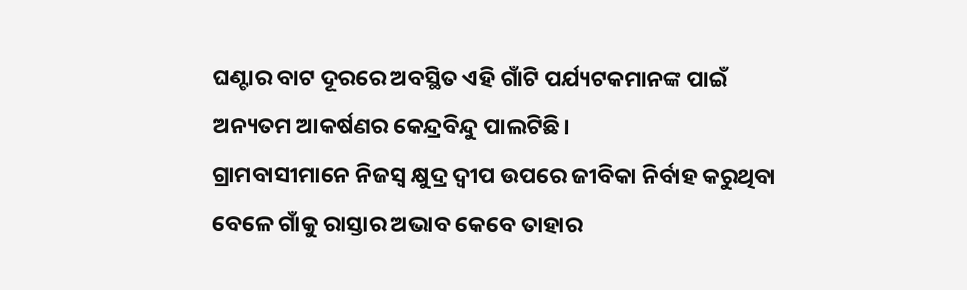ଘଣ୍ଟାର ବାଟ ଦୂରରେ ଅବସ୍ଥିତ ଏହି ଗାଁଟି ପର୍ଯ୍ୟଟକମାନଙ୍କ ପାଇଁ ଅନ୍ୟତମ ଆକର୍ଷଣର କେନ୍ଦ୍ରବିନ୍ଦୁ ପାଲଟିଛି।
ଗ୍ରାମବାସୀମାନେ ନିଜସ୍ବ କ୍ଷୁଦ୍ର ଦ୍ବୀପ ଉପରେ ଜୀବିକା ନିର୍ବାହ କରୁଥିବା ବେଳେ ଗାଁକୁ ରାସ୍ତାର ଅଭାବ କେବେ ତାହାର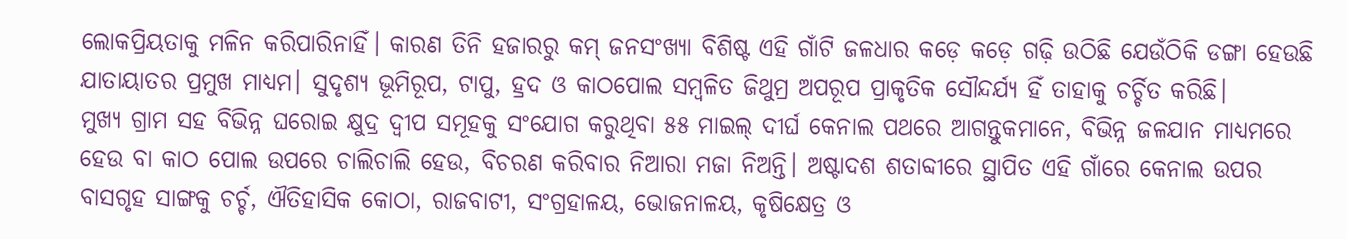ଲୋକପ୍ରିୟତାକୁ ମଳିନ କରିପାରିନାହିଁ। କାରଣ ତିନି ହଜାରରୁ କମ୍ ଜନସଂଖ୍ୟା ବିଶିଷ୍ଟ ଏହି ଗାଁଟି ଜଳଧାର କଡ଼େ କଡ଼େ ଗଢ଼ି ଉଠିଛି ଯେଉଁଠିକି ଡଙ୍ଗା ହେଉଛି ଯାତାୟାତର ପ୍ରମୁଖ ମାଧ୍ୟମ। ସୁଦୃଶ୍ୟ ଭୂମିରୂପ, ଟାପୁ, ହ୍ରଦ ଓ କାଠପୋଲ ସମ୍ବଳିତ ଜିଥୁମ୍ର ଅପରୂପ ପ୍ରାକୃତିକ ସୌନ୍ଦର୍ଯ୍ୟ ହିଁ ତାହାକୁ ଚର୍ଚ୍ଚିତ କରିଛି।
ମୁଖ୍ୟ ଗ୍ରାମ ସହ ବିଭିନ୍ନ ଘରୋଇ କ୍ଷୁଦ୍ର ଦ୍ବୀପ ସମୂହକୁ ସଂଯୋଗ କରୁଥିବା ୫୫ ମାଇଲ୍ ଦୀର୍ଘ କେନାଲ ପଥରେ ଆଗନ୍ତୁକମାନେ, ବିଭିନ୍ନ ଜଳଯାନ ମାଧ୍ୟମରେ ହେଉ ବା କାଠ ପୋଲ ଉପରେ ଚାଲିଚାଲି ହେଉ, ବିଚରଣ କରିବାର ନିଆରା ମଜା ନିଅନ୍ତି। ଅଷ୍ଟାଦଶ ଶତାବ୍ଦୀରେ ସ୍ଥାପିତ ଏହି ଗାଁରେ କେନାଲ ଉପର ବାସଗୃହ ସାଙ୍ଗକୁ ଚର୍ଚ୍ଚ, ଐତିହାସିକ କୋଠା, ରାଜବାଟୀ, ସଂଗ୍ରହାଳୟ, ଭୋଜନାଳୟ, କୃଷିକ୍ଷେତ୍ର ଓ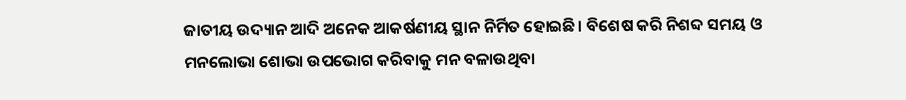ଜାତୀୟ ଉଦ୍ୟାନ ଆଦି ଅନେକ ଆକର୍ଷଣୀୟ ସ୍ଥାନ ନିର୍ମିତ ହୋଇଛି। ବିଶେଷ କରି ନିଶବ୍ଦ ସମୟ ଓ ମନଲୋଭା ଶୋଭା ଉପଭୋଗ କରିବାକୁ ମନ ବଳାଉଥିବା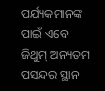ପର୍ଯ୍ୟକମାନଙ୍କ ପାଇଁ ଏବେ ଜିଥୁମ୍ ଅନ୍ୟତମ ପସନ୍ଦର ସ୍ଥାନ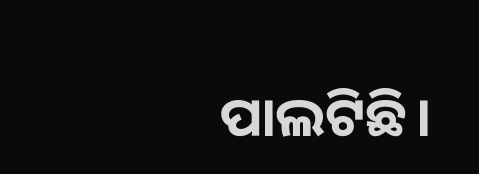ପାଲଟିଛି।